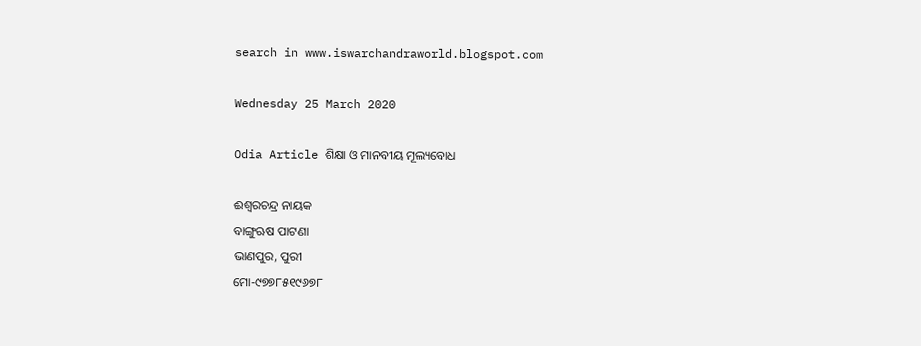search in www.iswarchandraworld.blogspot.com

Wednesday 25 March 2020

Odia Article ଶିକ୍ଷା ଓ ମାନବୀୟ ମୂଲ୍ୟବୋଧ

ଈଶ୍ୱରଚନ୍ଦ୍ର ନାୟକ
ବାଙ୍ଗୁଋଷ ପାଟଣା
ଭାଣପୁର, ପୁରୀ
ମୋ-୯୭୭୮୫୧୯୬୭୮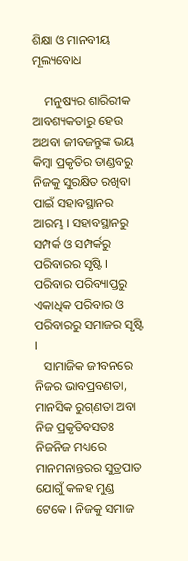ଶିକ୍ଷା ଓ ମାନବୀୟ ମୂଲ୍ୟବୋଧ

    ମନୁଷ୍ୟର ଶାରିରୀକ ଆବଶ୍ୟକତାରୁ ହେଉ ଅଥବା ଜୀବଜନ୍ତୁଙ୍କ ଭୟ କିମ୍ବା ପ୍ରକୃତିର ତାଣ୍ଡବରୁ ନିଜକୁ ସୁରକ୍ଷିତ ରଖିବା ପାଇଁ ସହାବସ୍ଥାନର ଆରମ୍ଭ । ସହାବସ୍ଥାନରୁ ସମ୍ପର୍କ ଓ ସମ୍ପର୍କରୁ ପରିବାରର ସୃଷ୍ଟି । ପରିବାର ପରିବ୍ୟାପ୍ତରୁ ଏକାଧିକ ପରିବାର ଓ ପରିବାରରୁ ସମାଜର ସୃଷ୍ଟି ।
   ସାମାଜିକ ଜୀବନରେ ନିଜର ଭାବପ୍ରବଣତା, ମାନସିକ ରୁଗ୍‌ଣତା ଅବା ନିଜ ପ୍ରକୃତିବସତଃ ନିଜନିଜ ମଧ୍ୟରେ ମାନମନାନ୍ତରର ସୁତ୍ରପାତ ଯୋଗୁଁ କଳହ ମୁଣ୍ଡ ଟେକେ । ନିଜକୁ ସମାଜ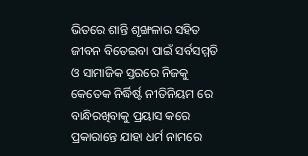ଭିତରେ ଶାନ୍ତି ଶୃଙ୍ଖଳାର ସହିତ ଜୀବନ ବିତେଇବା ପାଇଁ ସର୍ବସମ୍ମତି ଓ ସାମାଜିକ ସ୍ତରରେ ନିଜକୁ କେତେକ ନିର୍ଦ୍ଧିର୍ଷ୍ଟ ନୀତିନିୟମ ରେ ବାନ୍ଧିରଖିବାକୁ ପ୍ରୟାସ କରେ ପ୍ରକାରାନ୍ତେ ଯାହା ଧର୍ମ ନାମରେ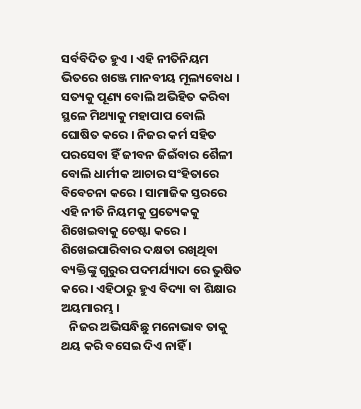ସର୍ବବିଦିତ ହୁଏ । ଏହି ନୀତିନିୟମ ଭିତରେ ଖଞ୍ଜେ ମାନବୀୟ ମୂଲ୍ୟବୋଧ । ସତ୍ୟକୁ ପୂଣ୍ୟ ବୋଲି ଅଭିହିତ କରିବା ସ୍ଥଳେ ମିଥ୍ୟାକୁ ମହାପାପ ବୋଲି ଘୋଷିତ କରେ । ନିଜର କର୍ମ ସହିତ ପରସେବା ହିଁ ଜୀବନ ଜିଇଁବାର ଶୈଳୀ ବୋଲି ଧାର୍ମୀକ ଆଚାର ସଂହିତାରେ ବିବେଚନା କରେ । ସାମାଜିକ ସ୍ତରରେ ଏହି ନୀତି ନିୟମକୁ ପ୍ରତ୍ୟେକକୁ ଶିଖେଇବାକୁ ଚେଷ୍ଟା କରେ । ଶିଖେଇପାରିବାର ଦକ୍ଷତା ରଖିଥିବା ବ୍ୟକ୍ତିଙ୍କୁ ଗୁରୁର ପଦମର୍ଯ୍ୟାଦା ରେ ଭୁଷିତ କରେ । ଏହିଠାରୁ ହୁଏ ବିଦ୍ୟା ବା ଶିକ୍ଷାର ଅୟମାରମ୍ଭ ।
   ନିଜର ଅଭିସନ୍ଧିଛୁ ମନୋଭାବ ତାକୁ ଥୟ କରି ବସେଇ ଦିଏ ନାହିଁ ।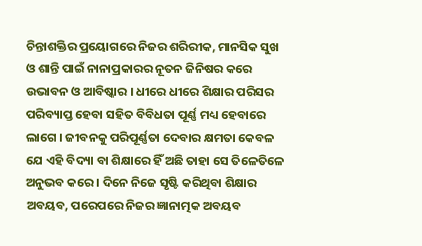ଚିନ୍ତାଶକ୍ତିର ପ୍ରୟୋଗରେ ନିଜର ଶରିରୀକ, ମାନସିକ ସୁଖ ଓ ଶାନ୍ତି ପାଇଁ ନାନାପ୍ରକାରର ନୂତନ ଜିନିଷର କରେ ଉଭାବନ ଓ ଆବିଷ୍କାର । ଧୀରେ ଧୀରେ ଶିକ୍ଷାର ପରିସର ପରିବ୍ୟାପ୍ତ ହେବା ସହିତ ବିବିଧତା ପୂର୍ଣ୍ଣ ମଧ୍ୟ ହେବାରେ ଲାଗେ । ଜୀବନକୁ ପରିପୂର୍ଣ୍ଣତା ଦେବାର କ୍ଷମତା କେବଳ ଯେ ଏହି ବିଦ୍ୟା ବା ଶିକ୍ଷାରେ ହିଁ ଅଛି ତାହା ସେ ତିଳେତିଳେ ଅନୁଭବ କରେ । ଦିନେ ନିଜେ ସୃଷ୍ଟି କରିଥିବା ଶିକ୍ଷାର ଅବୟବ, ପରେପରେ ନିଜର ଜ୍ଞାନାତ୍ମକ ଅବୟବ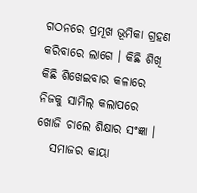ଗଠନରେ ପ୍ରମୂଖ ଭୂମିକା ଗ୍ରହଣ କରିବାରେ ଲାଗେ । କିଛି ଶିଖି କିଛି ଶିଖେଇବାର କଳାରେ ନିଜକୁ ସାମିଲ୍ କଲାପରେ ଖୋଜି ଚାଲେ ଶିକ୍ଷାର ସଂଜ୍ଞା ।
   ସମାଜର କାୟା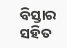ବିସ୍ତାର ସହିତ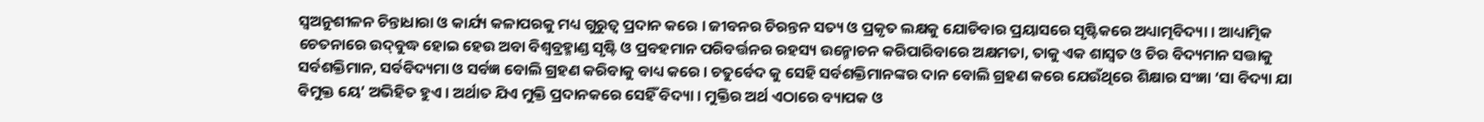ସ୍ୱଅନୁଶୀଳନ ଚିନ୍ତାଧାରା ଓ କାର୍ଯ୍ୟ କଳାପରକୁ ମଧ୍ୟ ଗୁରୁତ୍ୱ ପ୍ରଦାନ କରେ । ଜୀବନର ଚିରନ୍ତନ ସତ୍ୟ ଓ ପ୍ରକୃତ ଲକ୍ଷକୁ ଯୋଡିବାର ପ୍ରୟାସରେ ସୃଷ୍ଟିକରେ ଅଧ୍ୟାତ୍ମବିଦ୍ୟା । ଆଧ୍ୟାତ୍ମିକ ଚେତନାରେ ଉଦ୍‌ବୁଦ୍ଧ ହୋଇ ହେଉ ଅବା ବିଶ୍ୱବ୍ରହ୍ମାଣ୍ଡ ସୃଷ୍ଟି ଓ ପ୍ରବହମାନ ପରିବର୍ତ୍ତନର ରହସ୍ୟ ଉନ୍ମୋଚନ କରିପାରିବାରେ ଅକ୍ଷମତା, ତାକୁ ଏକ ଶାସ୍ୱତ ଓ ଚିର ବିଦ୍ୟମାନ ସତ୍ତାକୁ ସର୍ବଶକ୍ତିମାନ, ସର୍ବବିଦ୍ୟମା ଓ ସର୍ବଜ୍ଞ ବୋଲି ଗ୍ରହଣ କରିବାକୁ ବାଧ୍ୟ କରେ । ଚତୁର୍ବେଦ କୁ ସେହି ସର୍ବଶକ୍ତିମାନଙ୍କର ଦାନ ବୋଲି ଗ୍ରହଣ କରେ ଯେଉଁଥିରେ ଶିକ୍ଷାର ସଂଜ୍ଞା ‘ସା ବିଦ୍ୟା ଯା ବିମୁକ୍ତ ୟେ’ ଅଭିହିତ ହୁଏ । ଅର୍ଥାତ ଯିଏ ମୁକ୍ତି ପ୍ରଦାନକରେ ସେହିଁ ବିଦ୍ୟା । ମୁକ୍ତିର ଅର୍ଥ ଏଠାରେ ବ୍ୟାପକ ଓ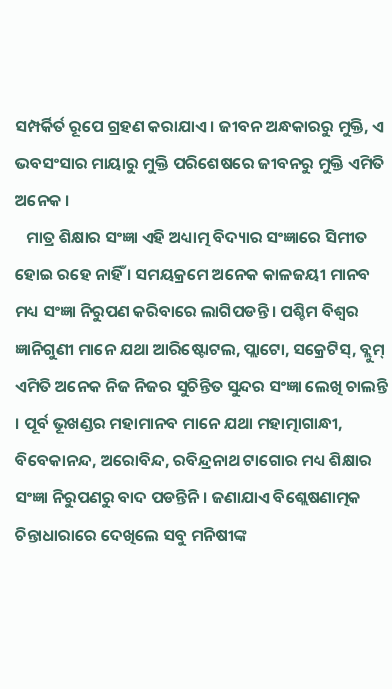ସମ୍ପର୍କିର୍ତ ରୂପେ ଗ୍ରହଣ କରାଯାଏ । ଜୀବନ ଅନ୍ଧକାରରୁ ମୁକ୍ତି, ଏ ଭବସଂସାର ମାୟାରୁ ମୁକ୍ତି ପରିଶେଷରେ ଜୀବନରୁ ମୁକ୍ତି ଏମିତି ଅନେକ ।
   ମାତ୍ର ଶିକ୍ଷାର ସଂଜ୍ଞା ଏହି ଅଧ୍ୟାତ୍ମ ବିଦ୍ୟାର ସଂଜ୍ଞାରେ ସିମୀତ ହୋଇ ରହେ ନାହିଁ । ସମୟକ୍ରମେ ଅନେକ କାଳଜୟୀ ମାନବ ମଧ୍ୟ ସଂଜ୍ଞା ନିରୁପଣ କରିବାରେ ଲାଗିପଡନ୍ତି । ପଶ୍ଚିମ ବିଶ୍ୱର ଜ୍ଞାନିଗୁଣୀ ମାନେ ଯଥା ଆରିଷ୍ଟୋଟଲ, ପ୍ଲାଟୋ, ସକ୍ରେଟିସ୍‌, ବ୍ଲୁମ୍ ଏମିତି ଅନେକ ନିଜ ନିଜର ସୁଚିନ୍ତିତ ସୁନ୍ଦର ସଂଜ୍ଞା ଲେଖି ଚାଲନ୍ତି । ପୂର୍ବ ଭୂଖଣ୍ଡର ମହାମାନବ ମାନେ ଯଥା ମହାତ୍ମାଗାନ୍ଧୀ, ବିବେକାନନ୍ଦ, ଅରୋବିନ୍ଦ, ରବିନ୍ଦ୍ରନାଥ ଟାଗୋର ମଧ୍ୟ ଶିକ୍ଷାର ସଂଜ୍ଞା ନିରୁପଣରୁ ବାଦ ପଡନ୍ତିନି । ଜଣାଯାଏ ବିଶ୍ଲେଷଣାତ୍ମକ ଚିନ୍ତାଧାରାରେ ଦେଖିଲେ ସବୁ ମନିଷୀଙ୍କ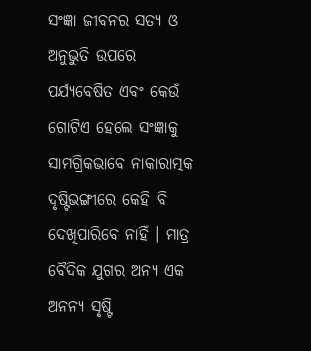ସଂଜ୍ଞା ଜୀବନର ସତ୍ୟ ଓ ଅନୁଭୁତି ଉପରେ ପର୍ଯ୍ୟବେଷିତ ଏବଂ କେଉଁ ଗୋଟିଏ ହେଲେ ସଂଜ୍ଞାକୁ ସାମଗ୍ରିକଭାବେ ନାକାରାତ୍ମକ ଦୃଷ୍ଟିଭଙ୍ଗୀରେ କେହି ବି ଦେଖିପାରିବେ ନାହିଁ । ମାତ୍ର ବୈଦିକ ଯୁଗର ଅନ୍ୟ ଏକ ଅନନ୍ୟ ସୃଷ୍ଟି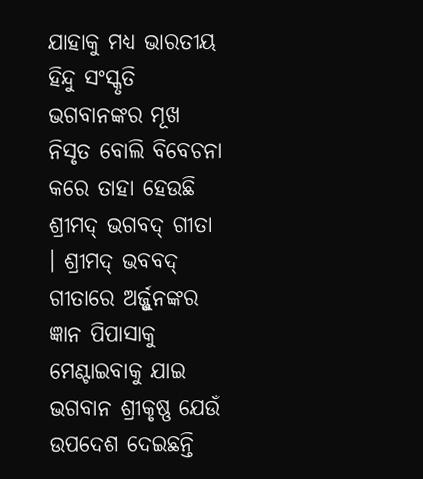ଯାହାକୁ ମଧ୍ୟ ଭାରତୀୟ ହିନ୍ଦୁ ସଂସ୍କୃତି ଭଗବାନଙ୍କର ମୂଖ ନିସୃତ ବୋଲି ବିବେଚନା କରେ ତାହା ହେଉଛି ଶ୍ରୀମଦ୍ ଭଗବଦ୍ ଗୀତା । ଶ୍ରୀମଦ୍ ଭବବଦ୍ ଗୀତାରେ ଅର୍ଜ୍ଜୁନଙ୍କର ଜ୍ଞାନ ପିପାସାକୁ ମେଣ୍ଟାଇବାକୁ ଯାଇ ଭଗବାନ ଶ୍ରୀକୃଷ୍ଣ ଯେଉଁ ଉପଦେଶ ଦେଇଛନ୍ତି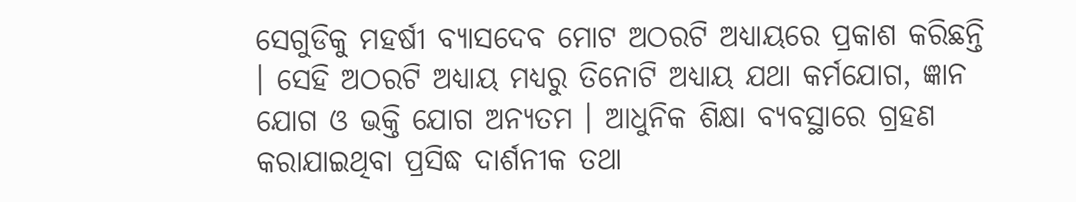ସେଗୁଡିକୁ ମହର୍ଷୀ ବ୍ୟାସଦେବ ମୋଟ ଅଠରଟି ଅଧ୍ୟାୟରେ ପ୍ରକାଶ କରିଛନ୍ତି । ସେହି ଅଠରଟି ଅଧ୍ୟାୟ ମଧ୍ୟରୁ ତିନୋଟି ଅଧ୍ୟାୟ ଯଥା କର୍ମଯୋଗ, ଜ୍ଞାନ ଯୋଗ ଓ ଭକ୍ତି ଯୋଗ ଅନ୍ୟତମ । ଆଧୁନିକ ଶିକ୍ଷା ବ୍ୟବସ୍ଥାରେ ଗ୍ରହଣ କରାଯାଇଥିବା ପ୍ରସିଦ୍ଧ ଦାର୍ଶନୀକ ତଥା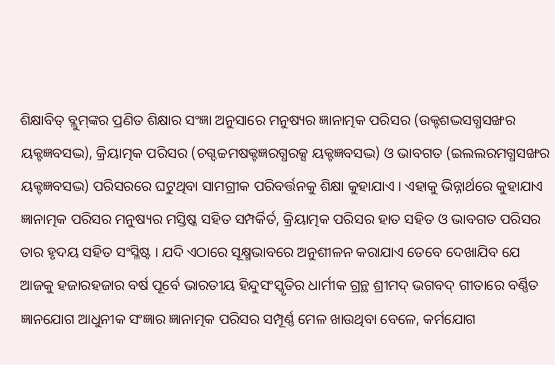ଶିକ୍ଷାବିତ୍ ବ୍ଲୁମ୍‌ଙ୍କର ପ୍ରଣିତ ଶିକ୍ଷାର ସଂଜ୍ଞା ଅନୁସାରେ ମନୁଷ୍ୟର ଜ୍ଞାନାତ୍ମକ ପରିସର (ଉକ୍ଟଶଦ୍ଭସଗ୍ଧସଙ୍ଖର ୟକ୍ଟଜ୍ଞବସଦ୍ଭ), କ୍ରିୟାତ୍ମକ ପରିସର (ଚଗ୍ଦଚ୍ଚମଷକ୍ଟଜ୍ଞରଗ୍ଧରକ୍ସ ୟକ୍ଟଜ୍ଞବସଦ୍ଭ) ଓ ଭାବଗତ (ଇଲଲରମଗ୍ଧସଙ୍ଖର ୟକ୍ଟଜ୍ଞବସଦ୍ଭ) ପରିସରରେ ଘଟୁଥିବା ସାମଗ୍ରୀକ ପରିବର୍ତ୍ତନକୁ ଶିକ୍ଷା କୁହାଯାଏ । ଏହାକୁ ଭିନ୍ନାର୍ଥରେ କୁହାଯାଏ ଜ୍ଞାନାତ୍ମକ ପରିସର ମନୁଷ୍ୟର ମସ୍ତିଷ୍କ ସହିତ ସମ୍ପର୍କିର୍ତ, କ୍ରିୟାତ୍ମକ ପରିସର ହାତ ସହିତ ଓ ଭାବଗତ ପରିସର ତାର ହୃଦୟ ସହିତ ସଂସ୍ଳିଷ୍ଟ । ଯଦି ଏଠାରେ ସୂକ୍ଷ୍ମଭାବରେ ଅନୁଶୀଳନ କରାଯାଏ ତେବେ ଦେଖାଯିବ ଯେ ଆଜକୁ ହଜାରହଜାର ବର୍ଷ ପୂର୍ବେ ଭାରତୀୟ ହିନ୍ଦୁସଂସ୍କୃତିର ଧାର୍ମୀକ ଗ୍ରନ୍ଥ ଶ୍ରୀମଦ୍ ଭଗବଦ୍ ଗୀତାରେ ବର୍ଣ୍ଣିତ ଜ୍ଞାନଯୋଗ ଆଧୁନୀକ ସଂଜ୍ଞାର ଜ୍ଞାନାତ୍ମକ ପରିସର ସମ୍ପୂର୍ଣ୍ଣ ମେଳ ଖାଉଥିବା ବେଳେ, କର୍ମଯୋଗ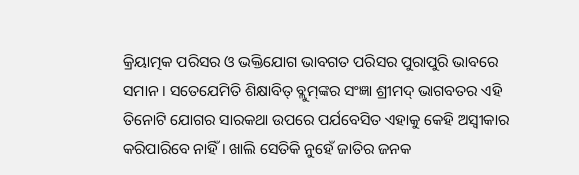କ୍ରିୟାତ୍ମକ ପରିସର ଓ ଭକ୍ତିଯୋଗ ଭାବଗତ ପରିସର ପୁରାପୁରି ଭାବରେ ସମାନ । ସତେଯେମିତି ଶିକ୍ଷାବିତ୍ ବ୍ଲୁମ୍‌ଙ୍କର ସଂଜ୍ଞା ଶ୍ରୀମଦ୍ ଭାଗବତର ଏହି ତିନୋଟି ଯୋଗର ସାରକଥା ଉପରେ ପର୍ଯବେସିତ ଏହାକୁ କେହି ଅସ୍ୱୀକାର କରିପାରିବେ ନାହିଁ । ଖାଲି ସେତିକି ନୁହେଁ ଜାତିର ଜନକ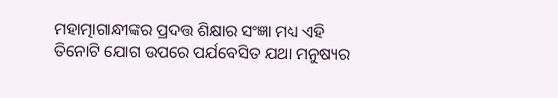ମହାତ୍ମାଗାନ୍ଧୀଙ୍କର ପ୍ରଦତ୍ତ ଶିକ୍ଷାର ସଂଜ୍ଞା ମଧ୍ୟ ଏହି ତିନୋଟି ଯୋଗ ଉପରେ ପର୍ଯବେସିତ ଯଥା ମନୁଷ୍ୟର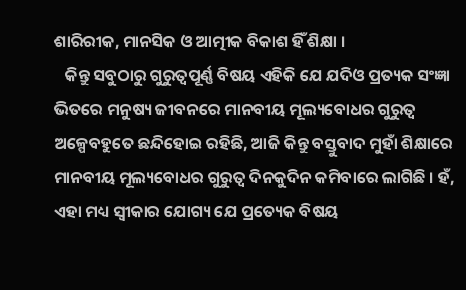ଶାରିରୀକ, ମାନସିକ ଓ ଆତ୍ମୀକ ବିକାଶ ହିଁ ଶିକ୍ଷା ।
   କିନ୍ତୁ ସବୁଠାରୁ ଗୁରୁତ୍ୱପୂର୍ଣ୍ଣ ବିଷୟ ଏହିକି ଯେ ଯଦିଓ ପ୍ରତ୍ୟକ ସଂଜ୍ଞା ଭିତରେ ମନୁଷ୍ୟ ଜୀବନରେ ମାନବୀୟ ମୂଲ୍ୟବୋଧର ଗୁରୁତ୍ୱ ଅଳ୍ପେବହୁତେ ଛନ୍ଦିହୋଇ ରହିଛି, ଆଜି କିନ୍ତୁ ବସ୍ତୁବାଦ ମୁହାଁ ଶିକ୍ଷାରେ ମାନବୀୟ ମୂଲ୍ୟବୋଧର ଗୁରୁତ୍ୱ ଦିନକୁଦିନ କମିବାରେ ଲାଗିଛି । ହଁ, ଏହା ମଧ୍ୟ ସ୍ୱୀକାର ଯୋଗ୍ୟ ଯେ ପ୍ରତ୍ୟେକ ବିଷୟ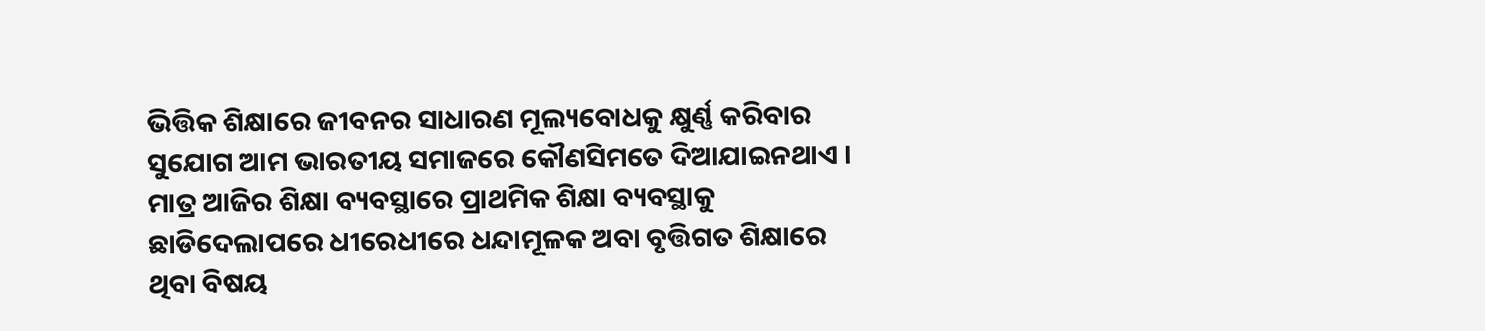ଭିତ୍ତିକ ଶିକ୍ଷାରେ ଜୀବନର ସାଧାରଣ ମୂଲ୍ୟବୋଧକୁ କ୍ଷୁର୍ଣ୍ଣ କରିବାର ସୁଯୋଗ ଆମ ଭାରତୀୟ ସମାଜରେ କୌଣସିମତେ ଦିଆଯାଇନଥାଏ । ମାତ୍ର ଆଜିର ଶିକ୍ଷା ବ୍ୟବସ୍ଥାରେ ପ୍ରାଥମିକ ଶିକ୍ଷା ବ୍ୟବସ୍ଥାକୁ ଛାଡିଦେଲାପରେ ଧୀରେଧୀରେ ଧନ୍ଦାମୂଳକ ଅବା ବୃତ୍ତିଗତ ଶିକ୍ଷାରେ ଥିବା ବିଷୟ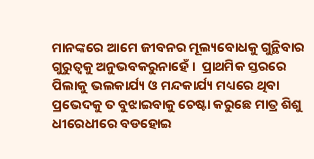ମାନଙ୍କରେ ଆମେ ଜୀବନର ମୂଲ୍ୟବୋଧକୁ ଗୁନ୍ଥିବାର ଗୁରୁତ୍ୱକୁ ଅନୁଭବକରୁନାହେଁ ।  ପ୍ରାଥମିକ ସ୍ତରରେ ପିଲାକୁ ଭଲକାର୍ଯ୍ୟ ଓ ମନ୍ଦକାର୍ଯ୍ୟ ମଧ୍ୟରେ ଥିବା ପ୍ରଭେଦକୁ ତ ବୁଝାଇବାକୁ ଚେଷ୍ଟା କରୁଛେ ମାତ୍ର ଶିଶୁ ଧୀରେଧୀରେ ବଡହୋଇ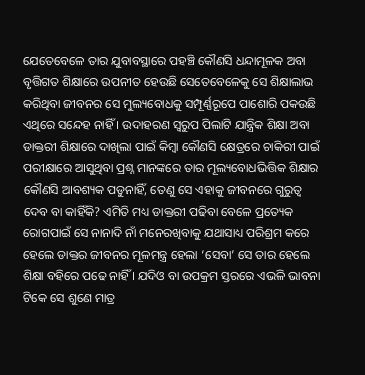ଯେତେବେଳେ ତାର ଯୁବାବସ୍ଥାରେ ପହଞ୍ଚି କୌଣସି ଧନ୍ଦାମୂଳକ ଅବା ବୃତ୍ତିଗତ ଶିକ୍ଷାରେ ଉପନୀତ ହେଉଛି ସେତେବେଳେକୁ ସେ ଶିକ୍ଷାଲାଭ କରିଥିବା ଜୀବନର ସେ ମୁଲ୍ୟବୋଧକୁ ସମ୍ପୂର୍ଣ୍ଣରୂପେ ପାଶୋରି ପକଉଛି ଏଥିରେ ସନ୍ଦେହ ନାହିଁ । ଉଦାହରଣ ସ୍ୱରୁପ ପିଲାଟି ଯାନ୍ତ୍ରିକ ଶିକ୍ଷା ଅବା ଡାକ୍ତରୀ ଶିକ୍ଷାରେ ଦାଖିଲା ପାଇଁ କିମ୍ବା କୌଣସି କ୍ଷେତ୍ରରେ ଚାକିରୀ ପାଇଁ ପରୀକ୍ଷାରେ ଆସୁଥିବା ପ୍ରଶ୍ନ ମାନଙ୍କରେ ତାର ମୂଲ୍ୟବୋଧଭିତ୍ତିକ ଶିକ୍ଷାର କୌଣସି ଆବଶ୍ୟକ ପଡୁନାହିଁ, ତେଣୁ ସେ ଏହାକୁ ଜୀବନରେ ଗୁରୁତ୍ୱ ଦେବ ବା କାହିଁକି? ଏମିତି ମଧ୍ୟ ଡାକ୍ତରୀ ପଢିବା ବେଳେ ପ୍ରତ୍ୟେକ ରୋଗପାଇଁ ସେ ନାନାଦି ନାଁ ମନେରଖିବାକୁ ଯଥାସାଧ୍ୟ ପରିଶ୍ରମ କରେ ହେଲେ ଡାକ୍ତର ଜୀବନର ମୂଳମନ୍ତ୍ର ହେଲା ‘ସେବା’ ସେ ତାର ହେଲେ ଶିକ୍ଷା ବହିରେ ପଢେ ନାହିଁ । ଯଦିଓ ବା ଉପକ୍ରମ ସ୍ତରରେ ଏଭଳି ଭାବନା ଟିକେ ସେ ଶୁଣେ ମାତ୍ର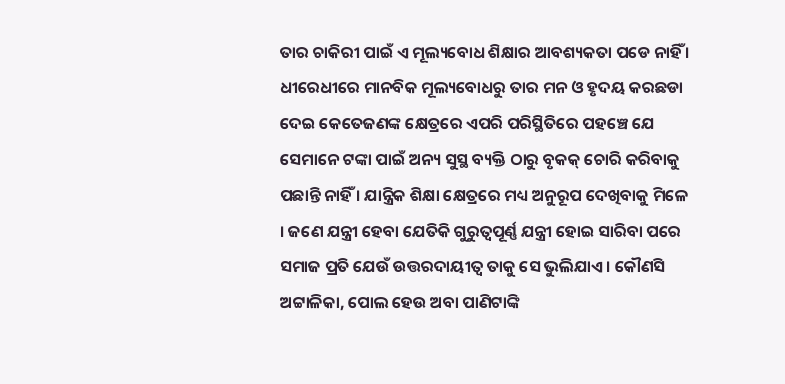ତାର ଚାକିରୀ ପାଇଁ ଏ ମୂଲ୍ୟବୋଧ ଶିକ୍ଷାର ଆବଶ୍ୟକତା ପଡେ ନାହିଁ । ଧୀରେଧୀରେ ମାନବିକ ମୂଲ୍ୟବୋଧରୁ ତାର ମନ ଓ ହୃଦୟ କରଛଡା ଦେଇ କେତେଜଣଙ୍କ କ୍ଷେତ୍ରରେ ଏପରି ପରିସ୍ଥିତିରେ ପହଞ୍ଚେ ଯେ ସେମାନେ ଟଙ୍କା ପାଇଁ ଅନ୍ୟ ସୁସ୍ଥ ବ୍ୟକ୍ତି ଠାରୁ ବୃକକ୍ ଚୋରି କରିବାକୁ ପଛାନ୍ତି ନାହିଁ । ଯାନ୍ତ୍ରିକ ଶିକ୍ଷା କ୍ଷେତ୍ରରେ ମଧ୍ୟ ଅନୁରୂପ ଦେଖିବାକୁ ମିଳେ । ଜଣେ ଯନ୍ତ୍ରୀ ହେବା ଯେତିକି ଗୁରୁତ୍ୱପୂର୍ଣ୍ଣ ଯନ୍ତ୍ରୀ ହୋଇ ସାରିବା ପରେ ସମାଜ ପ୍ରତି ଯେଉଁ ଉତ୍ତରଦାୟୀତ୍ୱ ତାକୁ ସେ ଭୁଲିଯାଏ । କୌଣସି ଅଟ୍ଟାଳିକା, ପୋଲ ହେଉ ଅବା ପାଣିଟାଙ୍କି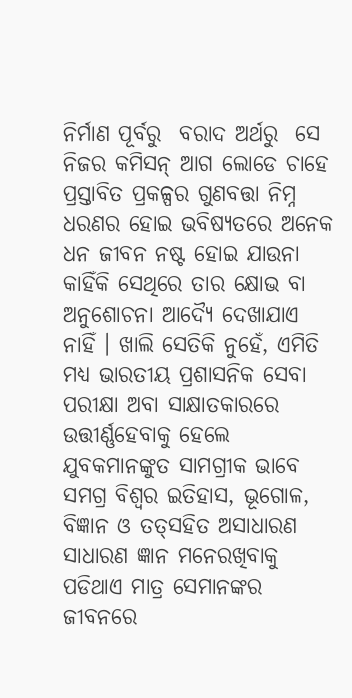ନିର୍ମାଣ ପୂର୍ବରୁ  ବରାଦ ଅର୍ଥରୁ  ସେ ନିଜର କମିସନ୍ ଆଗ ଲୋଡେ ଚାହେ ପ୍ରସ୍ତାବିତ ପ୍ରକଳ୍ପର ଗୁଣବତ୍ତା ନିମ୍ନ ଧରଣର ହୋଇ ଭବିଷ୍ୟତରେ ଅନେକ ଧନ ଜୀବନ ନଷ୍ଟ ହୋଇ ଯାଉନା କାହିଁକି ସେଥିରେ ତାର କ୍ଷୋଭ ବା ଅନୁଶୋଚନା ଆଦ୍ୟୈ ଦେଖାଯାଏ ନାହିଁ । ଖାଲି ସେତିକି ନୁହେଁ, ଏମିତି ମଧ୍ୟ ଭାରତୀୟ ପ୍ରଶାସନିକ ସେବା ପରୀକ୍ଷା ଅବା ସାକ୍ଷାତକାରରେ ଉତ୍ତୀର୍ଣ୍ଣହେବାକୁ ହେଲେ ଯୁବକମାନଙ୍କୁତ ସାମଗ୍ରୀକ ଭାବେ ସମଗ୍ର ବିଶ୍ୱର ଇତିହାସ, ଭୂଗୋଳ, ବିଜ୍ଞାନ ଓ ତତ୍‌ସହିତ ଅସାଧାରଣ ସାଧାରଣ ଜ୍ଞାନ ମନେରଖିବାକୁ ପଡିଥାଏ ମାତ୍ର ସେମାନଙ୍କର ଜୀବନରେ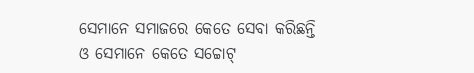ସେମାନେ ସମାଜରେ କେତେ ସେବା କରିଛନ୍ତି ଓ ସେମାନେ କେତେ ସଚ୍ଚୋଟ୍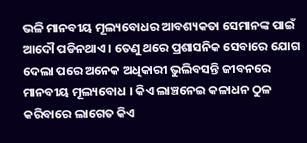ଭଳି ମାନବୀୟ ମୂଲ୍ୟବୋଧର ଆବଶ୍ୟକତା ସେମାନଙ୍କ ପାଇଁ ଆଦୌ ପଡିନଥାଏ । ତେଣୁ ଥରେ ପ୍ରଶାସନିକ ସେବାରେ ଯୋଗ ଦେଲା ପରେ ଅନେକ ଅଧିକାରୀ ଭୁଲିବସନ୍ତି ଜୀବନରେ ମାନବୀୟ ମୂଲ୍ୟବୋଧ । କିଏ ଲାଞ୍ଚନେଇ କଳାଧନ ଠୁଳ କରିବାରେ ଲାଗେତ କିଏ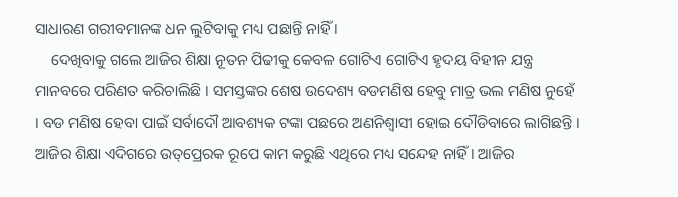ସାଧାରଣ ଗରୀବମାନଙ୍କ ଧନ ଲୁଟିବାକୁ ମଧ୍ୟ ପଛାନ୍ତି ନାହିଁ ।
    ଦେଖିବାକୁ ଗଲେ ଆଜିର ଶିକ୍ଷା ନୂତନ ପିଢୀକୁ କେବଳ ଗୋଟିଏ ଗୋଟିଏ ହୃଦୟ ବିହୀନ ଯନ୍ତ୍ର ମାନବରେ ପରିଣତ କରିଚାଲିଛି । ସମସ୍ତଙ୍କର ଶେଷ ଉଦେଶ୍ୟ ବଡମଣିଷ ହେବୁ ମାତ୍ର ଭଲ ମଣିଷ ନୁହେଁ । ବଡ ମଣିଷ ହେବା ପାଇଁ ସର୍ବାଦୌ ଆବଶ୍ୟକ ଟଙ୍କା ପଛରେ ଅଣନିଶ୍ୱାସୀ ହୋଇ ଦୌଡିବାରେ ଲାଗିଛନ୍ତି । ଆଜିର ଶିକ୍ଷା ଏଦିଗରେ ଉତ୍‌ପ୍ରେରକ ରୂପେ କାମ କରୁଛି ଏଥିରେ ମଧ୍ୟ ସନ୍ଦେହ ନାହିଁ । ଆଜିର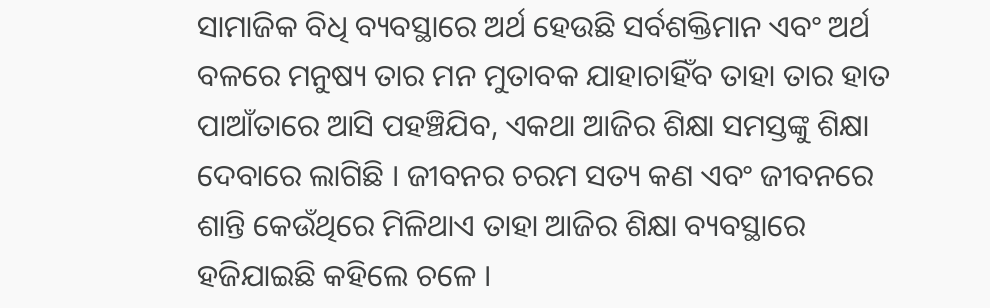ସାମାଜିକ ବିଧି ବ୍ୟବସ୍ଥାରେ ଅର୍ଥ ହେଉଛି ସର୍ବଶକ୍ତିମାନ ଏବଂ ଅର୍ଥ ବଳରେ ମନୁଷ୍ୟ ତାର ମନ ମୁତାବକ ଯାହାଚାହିଁବ ତାହା ତାର ହାତ ପାଆଁତାରେ ଆସି ପହଞ୍ଚିଯିବ, ଏକଥା ଆଜିର ଶିକ୍ଷା ସମସ୍ତଙ୍କୁ ଶିକ୍ଷା ଦେବାରେ ଲାଗିଛି । ଜୀବନର ଚରମ ସତ୍ୟ କଣ ଏବଂ ଜୀବନରେ ଶାନ୍ତି କେଉଁଥିରେ ମିଳିଥାଏ ତାହା ଆଜିର ଶିକ୍ଷା ବ୍ୟବସ୍ଥାରେ ହଜିଯାଇଛି କହିଲେ ଚଳେ ।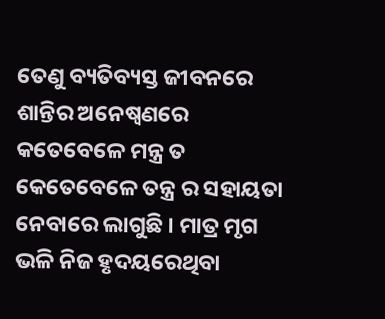ତେଣୁ ବ୍ୟତିବ୍ୟସ୍ତ ଜୀବନରେ ଶାନ୍ତିର ଅନେଷ୍ୱଣରେ କତେବେଳେ ମନ୍ତ୍ର ତ କେତେବେଳେ ତନ୍ତ୍ର ର ସହାୟତା ନେବାରେ ଲାଗୁଛି । ମାତ୍ର ମୃଗ ଭଳି ନିଜ ହୃଦୟରେଥିବା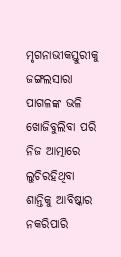ମୃଗନାଭୀକସ୍ତୁରୀକୁ ଜଙ୍ଗଲସାରା ପାଗଳଙ୍କ ଭଳି ଖୋଜିବୁଲିବା ପରି ନିଜ ଆତ୍ମାରେ ଲୁଚିରହିଥିବା ଶାନ୍ତିକୁ ଆବିଷ୍କାର ନକରିପାରି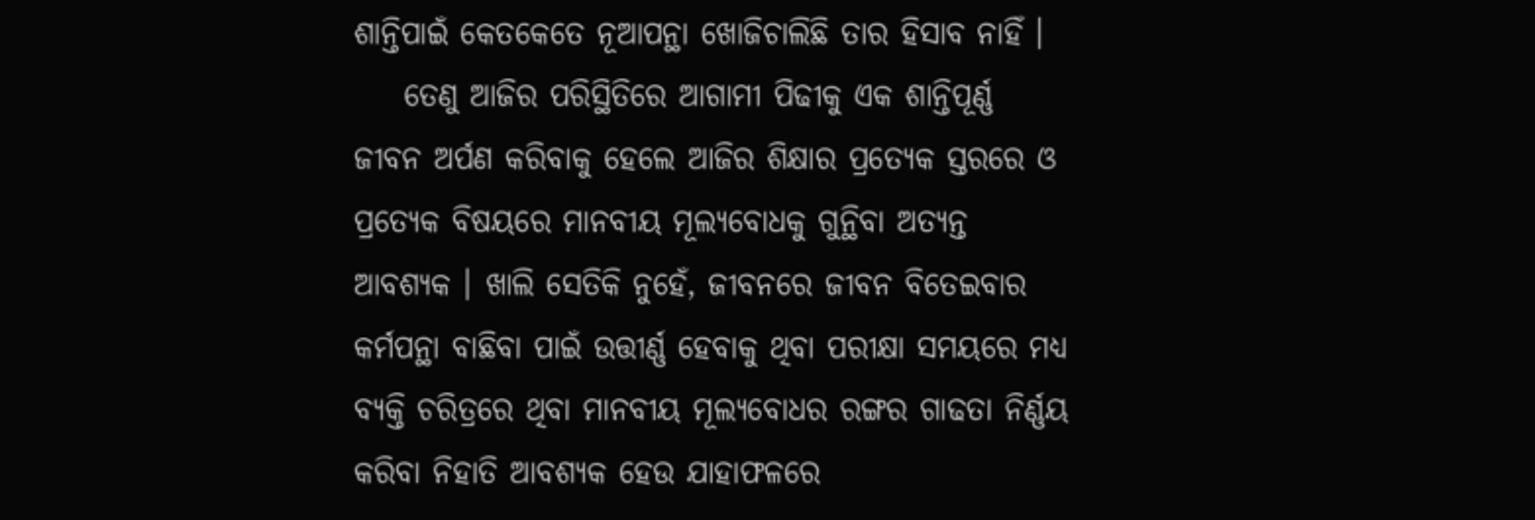ଶାନ୍ତିପାଇଁ କେତକେତେ ନୂଆପନ୍ଥା ଖୋଜିଚାଲିଛି ତାର ହିସାବ ନାହିଁ ।
    ତେଣୁ ଆଜିର ପରିସ୍ଥିତିରେ ଆଗାମୀ ପିଢୀକୁ ଏକ ଶାନ୍ତିପୂର୍ଣ୍ଣ ଜୀବନ ଅର୍ପଣ କରିବାକୁ ହେଲେ ଆଜିର ଶିକ୍ଷାର ପ୍ରତ୍ୟେକ ସ୍ତରରେ ଓ ପ୍ରତ୍ୟେକ ବିଷୟରେ ମାନବୀୟ ମୂଲ୍ୟବୋଧକୁ ଗୁନ୍ଥିବା ଅତ୍ୟନ୍ତ ଆବଶ୍ୟକ । ଖାଲି ସେତିକି ନୁହେଁ, ଜୀବନରେ ଜୀବନ ବିତେଇବାର କର୍ମପନ୍ଥା ବାଛିବା ପାଇଁ ଉତ୍ତୀର୍ଣ୍ଣ ହେବାକୁ ଥିବା ପରୀକ୍ଷା ସମୟରେ ମଧ୍ୟ ବ୍ୟକ୍ତି ଚରିତ୍ରରେ ଥିବା ମାନବୀୟ ମୂଲ୍ୟବୋଧର ରଙ୍ଗର ଗାଢତା ନିର୍ଣ୍ଣୟ କରିବା ନିହାତି ଆବଶ୍ୟକ ହେଉ ଯାହାଫଳରେ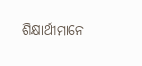ଶିକ୍ଷାର୍ଥୀମାନେ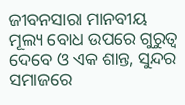ଜୀବନସାରା ମାନବୀୟ ମୂଲ୍ୟ ବୋଧ ଉପରେ ଗୁରୁତ୍ୱ ଦେବେ ଓ ଏକ ଶାନ୍ତ, ସୁନ୍ଦର ସମାଜରେ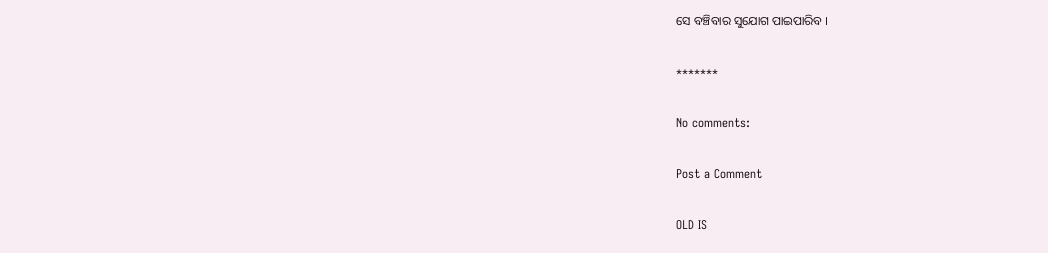ସେ ବଞ୍ଚିବାର ସୁଯୋଗ ପାଇପାରିବ ।

*******

No comments:

Post a Comment

OLD IS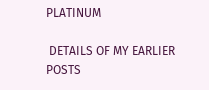PLATINUM

 DETAILS OF MY EARLIER POSTS